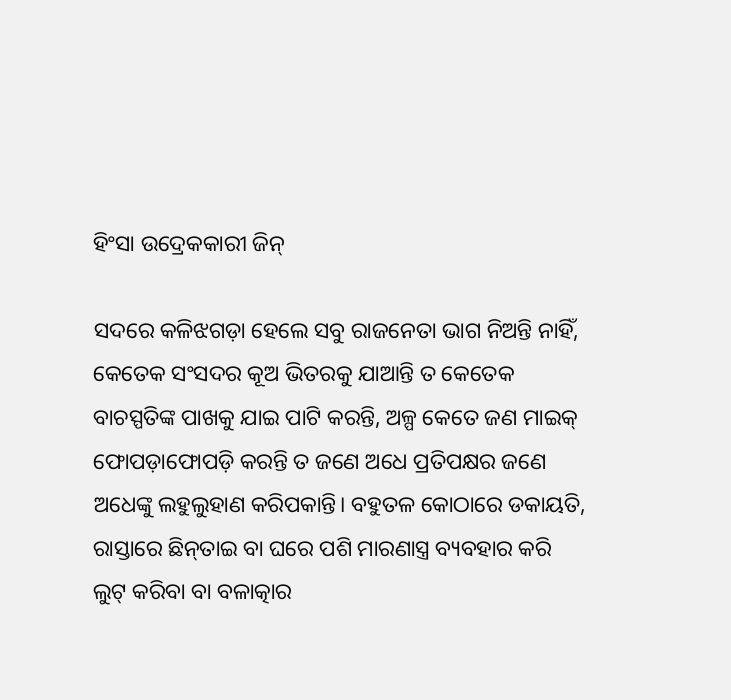ହିଂସା ଉଦ୍ରେକକାରୀ ଜିନ୍‌

ସଦରେ କଳିଝଗଡ଼ା ହେଲେ ସବୁ ରାଜନେତା ଭାଗ ନିଅନ୍ତି ନାହିଁ, କେତେକ ସଂସଦର କୂଅ ଭିତରକୁ ଯାଆନ୍ତି ତ କେତେକ ବାଚସ୍ପତିଙ୍କ ପାଖକୁ ଯାଇ ପାଟି କରନ୍ତି, ଅଳ୍ପ କେତେ ଜଣ ମାଇକ୍‌ ଫୋପଡ଼ାଫୋପଡ଼ି କରନ୍ତି ତ ଜଣେ ଅଧେ ପ୍ରତିପକ୍ଷର ଜଣେ ଅଧେଙ୍କୁ ଲହୁଲୁହାଣ କରିପକାନ୍ତି। ବହୁତଳ କୋଠାରେ ଡକାୟତି, ରାସ୍ତାରେ ଛିନ୍‌ତାଇ ବା ଘରେ ପଶି ମାରଣାସ୍ତ୍ର ବ୍ୟବହାର କରି ଲୁଟ୍‌ କରିବା ବା ବଳାତ୍କାର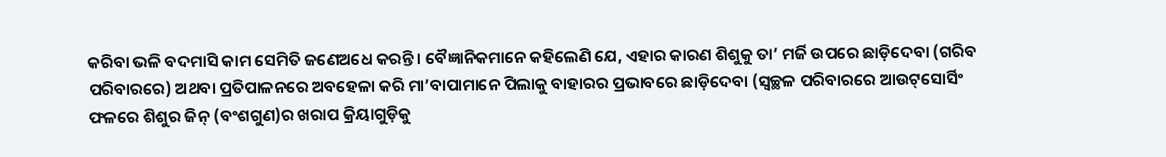କରିବା ଭଳି ବଦମାସି କାମ ସେମିତି ଜଣେଅଧେ କରନ୍ତି। ବୈଜ୍ଞାନିକମାନେ କହିଲେଣି ଯେ, ଏହାର କାରଣ ଶିଶୁକୁ ତା’ ମର୍ଜି ଉପରେ ଛାଡ଼ିଦେବା (ଗରିବ ପରିବାରରେ) ଅଥବା ପ୍ରତିପାଳନରେ ଅବହେଳା କରି ମା’ବାପାମାନେ ପିଲାକୁ ବାହାରର ପ୍ରଭାବରେ ଛାଡ଼ିଦେବା (ସ୍ବଚ୍ଛଳ ପରିବାରରେ ଆଉଟ୍‌ସୋର୍ସିଂ ଫଳରେ ଶିଶୁର ଜିନ୍‌ (ବଂଶଗୁଣ)ର ଖରାପ କ୍ରିୟାଗୁଡ଼ିକୁ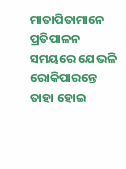ମାତାପିତାମାନେ ପ୍ରତିପାଳନ ସମୟରେ ଯେଭଳି ରୋକିପାରନ୍ତେ ତାହା ହୋଇ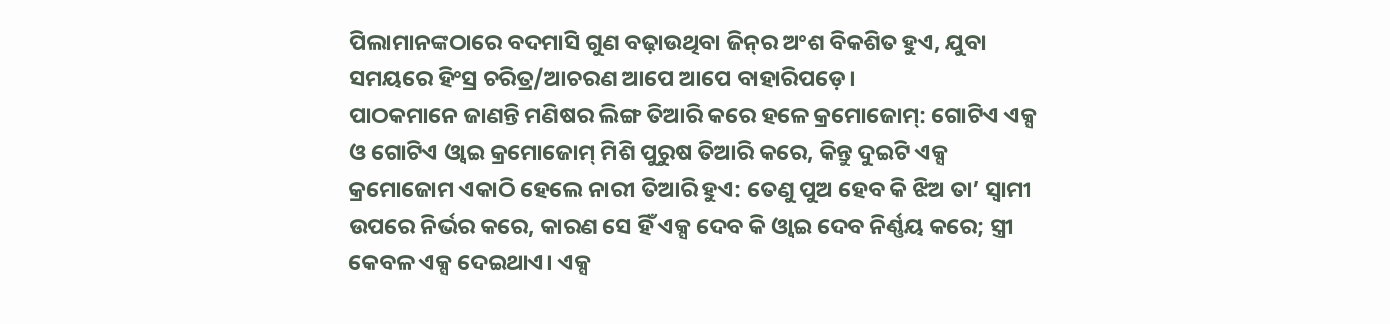ପିଲାମାନଙ୍କଠାରେ ବଦମାସି ଗୁଣ ବଢ଼ାଉଥିବା ଜିନ୍‌ର ଅଂଶ ବିକଶିତ ହୁଏ, ଯୁବା ସମୟରେ ହିଂସ୍ର ଚରିତ୍ର/ଆଚରଣ ଆପେ ଆପେ ବାହାରିପଡ଼େ।
ପାଠକମାନେ ଜାଣନ୍ତି ମଣିଷର ଲିଙ୍ଗ ତିଆରି କରେ ହଳେ କ୍ରମୋଜୋମ୍‌: ଗୋଟିଏ ଏକ୍ସ ଓ ଗୋଟିଏ ଓ୍ବାଇ କ୍ରମୋଜୋମ୍‌ ମିଶି ପୁରୁଷ ତିଆରି କରେ, କିନ୍ତୁ ଦୁଇଟି ଏକ୍ସ କ୍ରମୋଜୋମ ଏକାଠି ହେଲେ ନାରୀ ତିଆରି ହୁଏ: ତେଣୁ ପୁଅ ହେବ କି ଝିଅ ତା’ ସ୍ବାମୀ ଉପରେ ନିର୍ଭର କରେ, କାରଣ ସେ ହିଁ ଏକ୍ସ ଦେବ କି ଓ୍ବାଇ ଦେବ ନିର୍ଣ୍ଣୟ କରେ; ସ୍ତ୍ରୀ କେବଳ ଏକ୍ସ ଦେଇଥାଏ। ଏକ୍ସ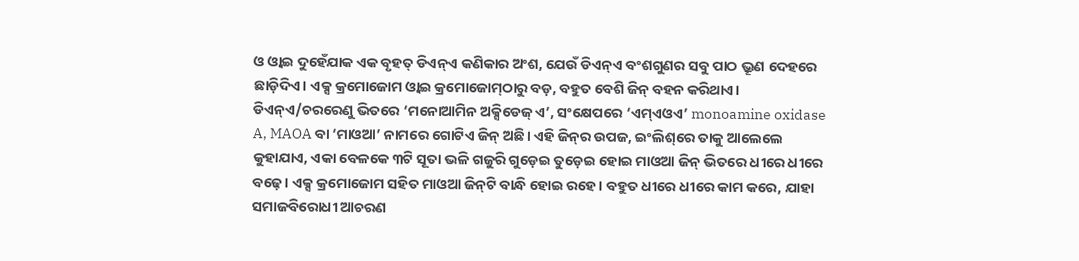ଓ ଓ୍ବାଇ ଦୁହେଁଯାକ ଏକ ବୃହତ୍‌ ଡିଏନ୍‌ଏ କଣିକାର ଅଂଶ, ଯେଉଁ ଡିଏନ୍‌ଏ ବଂଶଗୁଣର ସବୁ ପାଠ ଭ୍ରୂଣ ଦେହରେ ଛାଡ଼ିଦିଏ। ଏକ୍ସ କ୍ରମୋଜୋମ ଓ୍ବାଇ କ୍ରମୋଜୋମ୍‌ଠାରୁ ବଡ଼, ବହୁତ ବେଶି ଜିନ୍‌ ବହନ କରିଥାଏ। ଡିଏନ୍‌ଏ/ଚରରେଣୁ ଭିତରେ ‘ମନୋଆମିନ ଅକ୍ସିଡେଜ୍‌ ଏ’, ସଂକ୍ଷେପରେ ‘ଏମ୍‌ଏଓଏ’ monoamine oxidase A, MAOA ବା ‘ମାଓଆ’ ନାମରେ ଗୋଟିଏ ଜିନ୍‌ ଅଛି। ଏହି ଜିନ୍‌ର ଉପଜ, ଇଂଲିଶ୍‌ରେ ତାକୁ ଆଲେଲେ କୁହାଯାଏ, ଏକା ବେଳକେ ୩ଟି ସୂତା ଭଳି ଗଜୁରି ଗୁଡ଼େଇ ତୁଡ଼େଇ ହୋଇ ମାଓଆ ଜିନ୍‌ ଭିତରେ ଧୀରେ ଧୀରେ ବଢ଼େ। ଏକ୍ସ କ୍ରମୋଜୋମ ସହିତ ମାଓଆ ଜିନ୍‌ଟି ବାନ୍ଧି ହୋଇ ରହେ। ବହୁତ ଧୀରେ ଧୀରେ କାମ କରେ, ଯାହା ସମାଜବିରୋଧୀ ଆଚରଣ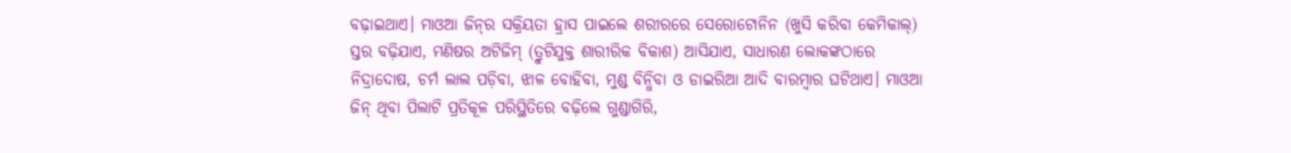ବଢ଼ାଇଥାଏ। ମାଓଆ ଜିନ୍‌ର ସକ୍ରିୟତା ହ୍ରାସ ପାଇଲେ ଶରୀରରେ ସେରୋଟୋନିନ (ଖୁସି କରିବା କେମିକାଲ୍‌) ସ୍ତର ବଢ଼ିଯାଏ, ମଣିଷର ଅଟିଜିମ୍‌ (ତ୍ରୁଟିଯୁକ୍ତ ଶାରୀରିକ ବିକାଶ) ଆସିଯାଏ, ସାଧାରଣ ଲୋକଙ୍କଠାରେ ନିଦ୍ରାଦୋଷ, ଚର୍ମ ଲାଲ ପଡ଼ିବା, ଝାଳ ବୋହିବା, ମୁଣ୍ଡ ବିନ୍ଧିବା ଓ ଡାଇରିଆ ଆଦି ବାରମ୍ବାର ଘଟିଥାଏ। ମାଓଆ ଜିନ୍‌ ଥିବା ପିଲାଟି ପ୍ରତିକୂଳ ପରିସ୍ଥିତିରେ ବଢ଼ିଲେ ଗୁଣ୍ଡାଗିରି,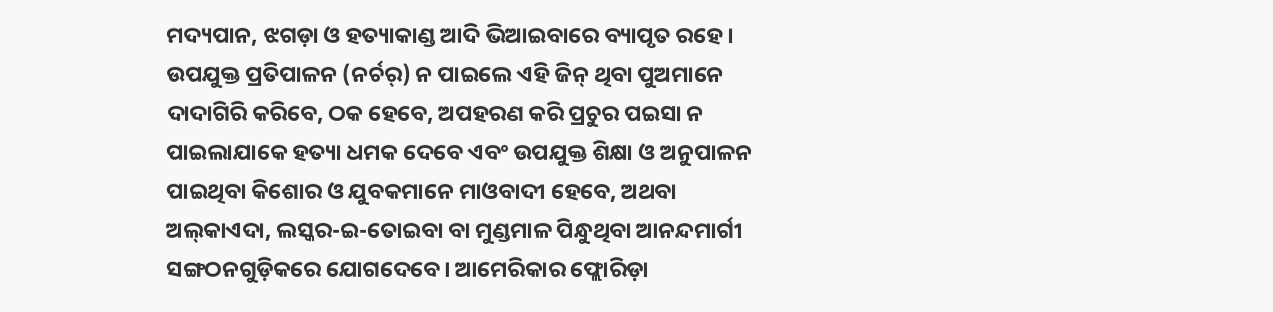ମଦ୍ୟପାନ, ଝଗଡ଼ା ଓ ହତ୍ୟାକାଣ୍ଡ ଆଦି ଭିଆଇବାରେ ବ୍ୟାପୃତ ରହେ। ଉପଯୁକ୍ତ ପ୍ରତିପାଳନ (ନର୍ଚର୍‌) ନ ପାଇଲେ ଏହି ଜିନ୍‌ ଥିବା ପୁଅମାନେ ଦାଦାଗିରି କରିବେ, ଠକ ହେବେ, ଅପହରଣ କରି ପ୍ରଚୁର ପଇସା ନ ପାଇଲାଯାକେ ହତ୍ୟା ଧମକ ଦେବେ ଏବଂ ଉପଯୁକ୍ତ ଶିକ୍ଷା ଓ ଅନୁପାଳନ ପାଇଥିବା କିଶୋର ଓ ଯୁବକମାନେ ମାଓବାଦୀ ହେବେ, ଅଥବା ଅଲ୍‌କାଏଦା, ଲସ୍କର-ଇ-ତୋଇବା ବା ମୁଣ୍ଡମାଳ ପିନ୍ଧୁଥିବା ଆନନ୍ଦମାର୍ଗୀ ସଙ୍ଗଠନଗୁଡ଼ିକରେ ଯୋଗଦେବେ। ଆମେରିକାର ଫ୍ଲୋରିଡ଼ା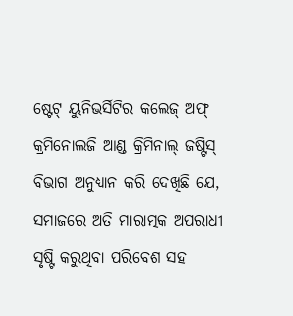ଷ୍ଟେଟ୍‌ ୟୁନିଭର୍ସିଟିର କଲେଜ୍‌ ଅଫ୍‌ କ୍ରମିନୋଲଜି ଆଣ୍ଡ କ୍ରିମିନାଲ୍‌ ଜଷ୍ଟିସ୍‌ ବିଭାଗ ଅନୁଧ୍ୟାନ କରି ଦେଖିଛି ଯେ, ସମାଜରେ ଅତି ମାରାତ୍ମକ ଅପରାଧୀ ସୃଷ୍ଟି କରୁଥିବା ପରିବେଶ ସହ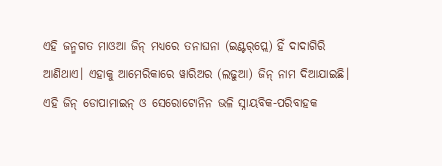ଏହି ଜନ୍ମଗତ ମାଓଆ ଜିନ୍‌ ମଧ୍ୟରେ ତନାଘନା (ଇଣ୍ଟର୍‌ପ୍ଲେ) ହିଁ ଦାଦାଗିରି ଆଣିଥାଏ। ଏହାକୁ ଆମେରିକାରେ ୱାରିଅର (ଲଢୁଆ) ଜିନ୍‌ ନାମ ଦିଆଯାଇଛି। ଏହି ଜିନ୍‌ ଡୋପାମାଇନ୍‌ ଓ ସେରୋଟୋନିନ ଭଳି ସ୍ନାୟବିକ-ପରିବାହକ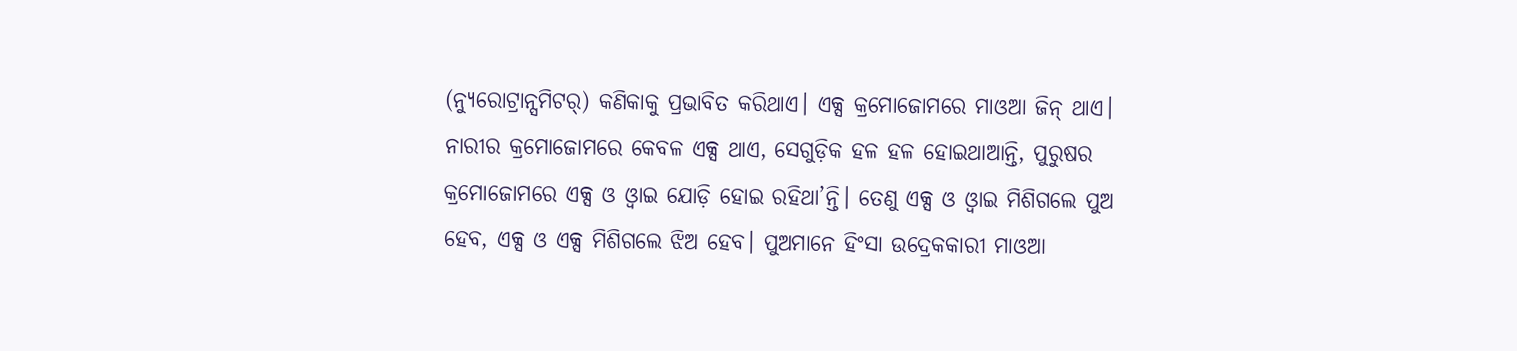(ନ୍ୟୁରୋଟ୍ରାନ୍ସମିଟର୍‌) କଣିକାକୁ ପ୍ରଭାବିତ କରିଥାଏ। ଏକ୍ସ କ୍ରମୋଜୋମରେ ମାଓଆ ଜିନ୍‌ ଥାଏ। ନାରୀର କ୍ରମୋଜୋମରେ କେବଳ ଏକ୍ସ ଥାଏ, ସେଗୁଡ଼ିକ ହଳ ହଳ ହୋଇଥାଆନ୍ତି, ପୁରୁଷର କ୍ରମୋଜୋମରେ ଏକ୍ସ ଓ ଓ୍ବାଇ ଯୋଡ଼ି ହୋଇ ରହିଥା’ନ୍ତି। ତେଣୁ ଏକ୍ସ ଓ ଓ୍ବାଇ ମିଶିଗଲେ ପୁଅ ହେବ, ଏକ୍ସ ଓ ଏକ୍ସ ମିଶିଗଲେ ଝିଅ ହେବ। ପୁଅମାନେ ହିଂସା ଉଦ୍ରେକକାରୀ ମାଓଆ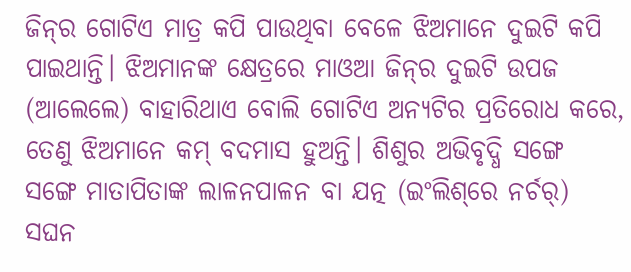ଜିନ୍‌ର ଗୋଟିଏ ମାତ୍ର କପି ପାଉଥିବା ବେଳେ ଝିଅମାନେ ଦୁଇଟି କପି ପାଇଥାନ୍ତି। ଝିଅମାନଙ୍କ କ୍ଷେତ୍ରରେ ମାଓଆ ଜିନ୍‌ର ଦୁଇଟି ଉପଜ (ଆଲେଲେ) ବାହାରିଥାଏ ବୋଲି ଗୋଟିଏ ଅନ୍ୟଟିର ପ୍ରତିରୋଧ କରେ, ତେଣୁ ଝିଅମାନେ କମ୍‌ ବଦମାସ ହୁଅନ୍ତି। ଶିଶୁର ଅଭିବୃଦ୍ଧି ସଙ୍ଗେ ସଙ୍ଗେ ମାତାପିତାଙ୍କ ଲାଳନପାଳନ ବା ଯତ୍ନ (ଇଂଲିଶ୍‌ରେ ନର୍ଚର୍‌) ସଘନ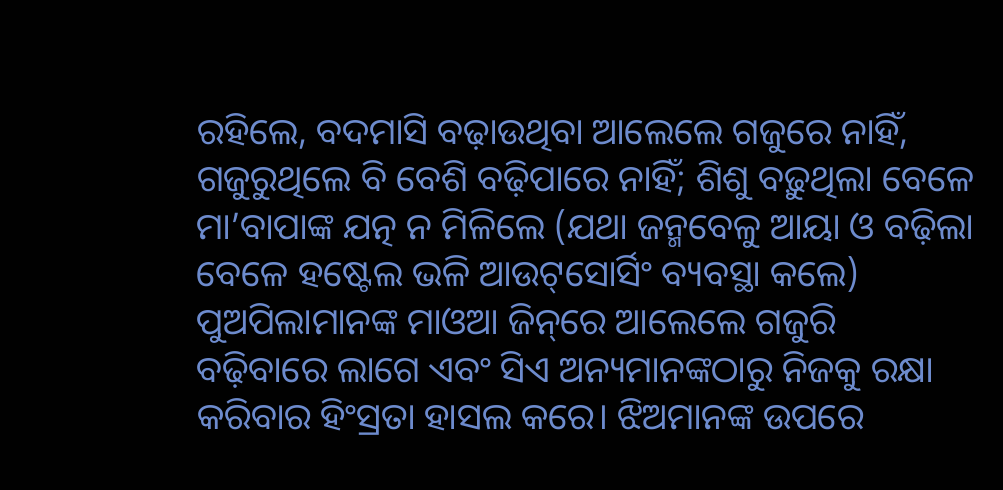ରହିଲେ, ବଦମାସି ବଢ଼ାଉଥିବା ଆଲେଲେ ଗଜୁରେ ନାହିଁ, ଗଜୁରୁଥିଲେ ବି ବେଶି ବଢ଼ିପାରେ ନାହିଁ; ଶିଶୁ ବଢ଼ୁଥିଲା ବେଳେ ମା’ବାପାଙ୍କ ଯତ୍ନ ନ ମିଳିଲେ (ଯଥା ଜନ୍ମବେଳୁ ଆୟା ଓ ବଢ଼ିଲା ବେଳେ ହଷ୍ଟେଲ ଭଳି ଆଉଟ୍‌ସୋର୍ସିଂ ବ୍ୟବସ୍ଥା କଲେ) ପୁଅପିଲାମାନଙ୍କ ମାଓଆ ଜିନ୍‌ରେ ଆଲେଲେ ଗଜୁରି ବଢ଼ିବାରେ ଲାଗେ ଏବଂ ସିଏ ଅନ୍ୟମାନଙ୍କଠାରୁ ନିଜକୁ ରକ୍ଷା କରିବାର ହିଂସ୍ରତା ହାସଲ କରେ। ଝିଅମାନଙ୍କ ଉପରେ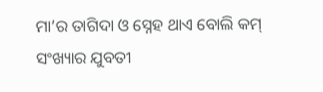ମା’ର ତାଗିଦା ଓ ସ୍ନେହ ଥାଏ ବୋଲି କମ୍‌ ସଂଖ୍ୟାର ଯୁବତୀ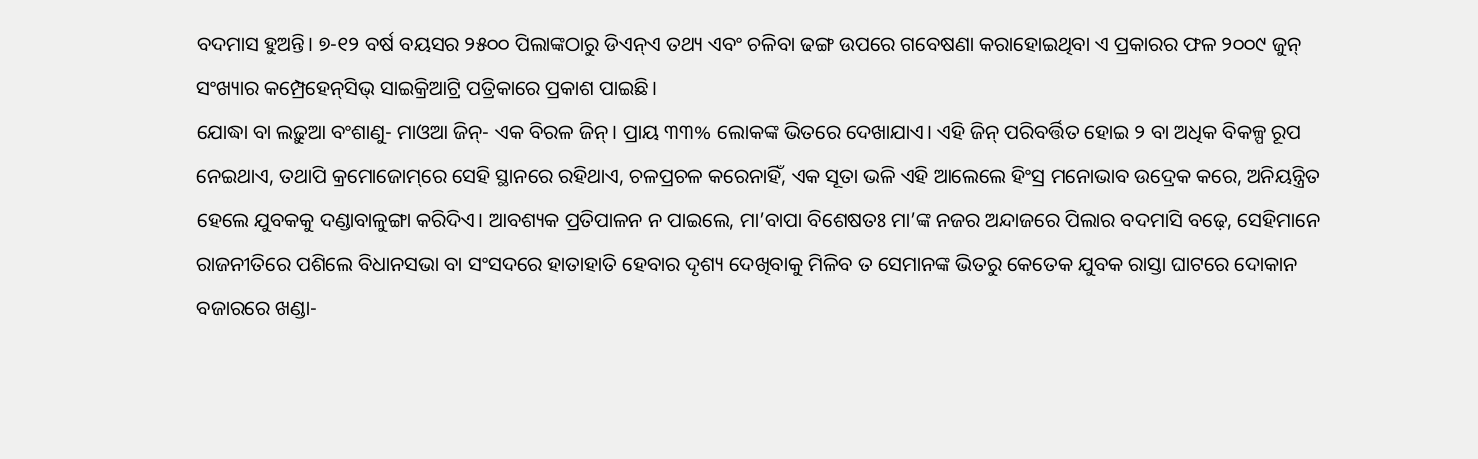ବଦମାସ ହୁଅନ୍ତି। ୭-୧୨ ବର୍ଷ ବୟସର ୨୫୦୦ ପିଲାଙ୍କଠାରୁ ଡିଏନ୍‌ଏ ତଥ୍ୟ ଏବଂ ଚଳିବା ଢଙ୍ଗ ଉପରେ ଗବେଷଣା କରାହୋଇଥିବା ଏ ପ୍ରକାରର ଫଳ ୨୦୦୯ ଜୁନ୍‌ ସଂଖ୍ୟାର କମ୍ପ୍ରେହେନ୍‌ସିଭ୍‌ ସାଇକ୍ରିଆଟ୍ରି ପତ୍ରିକାରେ ପ୍ରକାଶ ପାଇଛି।
ଯୋଦ୍ଧା ବା ଲଢ଼ୁଆ ବଂଶାଣୁ- ମାଓଆ ଜିନ୍‌- ଏକ ବିରଳ ଜିନ୍‌। ପ୍ରାୟ ୩୩% ଲୋକଙ୍କ ଭିତରେ ଦେଖାଯାଏ। ଏହି ଜିନ୍‌ ପରିବର୍ତ୍ତିତ ହୋଇ ୨ ବା ଅଧିକ ବିକଳ୍ପ ରୂପ ନେଇଥାଏ, ତଥାପି କ୍ରମୋଜୋମ୍‌ରେ ସେହି ସ୍ଥାନରେ ରହିଥାଏ, ଚଳପ୍ରଚଳ କରେନାହିଁ, ଏକ ସୂତା ଭଳି ଏହି ଆଲେଲେ ହିଂସ୍ର ମନୋଭାବ ଉଦ୍ରେକ କରେ, ଅନିୟନ୍ତ୍ରିତ ହେଲେ ଯୁବକକୁ ଦଣ୍ଡାବାଳୁଙ୍ଗା କରିଦିଏ। ଆବଶ୍ୟକ ପ୍ରତିପାଳନ ନ ପାଇଲେ, ମା’ବାପା ବିଶେଷତଃ ମା’ଙ୍କ ନଜର ଅନ୍ଦାଜରେ ପିଲାର ବଦମାସି ବଢ଼େ, ସେହିମାନେ ରାଜନୀତିରେ ପଶିଲେ ବିଧାନସଭା ବା ସଂସଦରେ ହାତାହାତି ହେବାର ଦୃଶ୍ୟ ଦେଖିବାକୁ ମିଳିବ ତ ସେମାନଙ୍କ ଭିତରୁ କେତେକ ଯୁବକ ରାସ୍ତା ଘାଟରେ ଦୋକାନ ବଜାରରେ ଖଣ୍ଡା-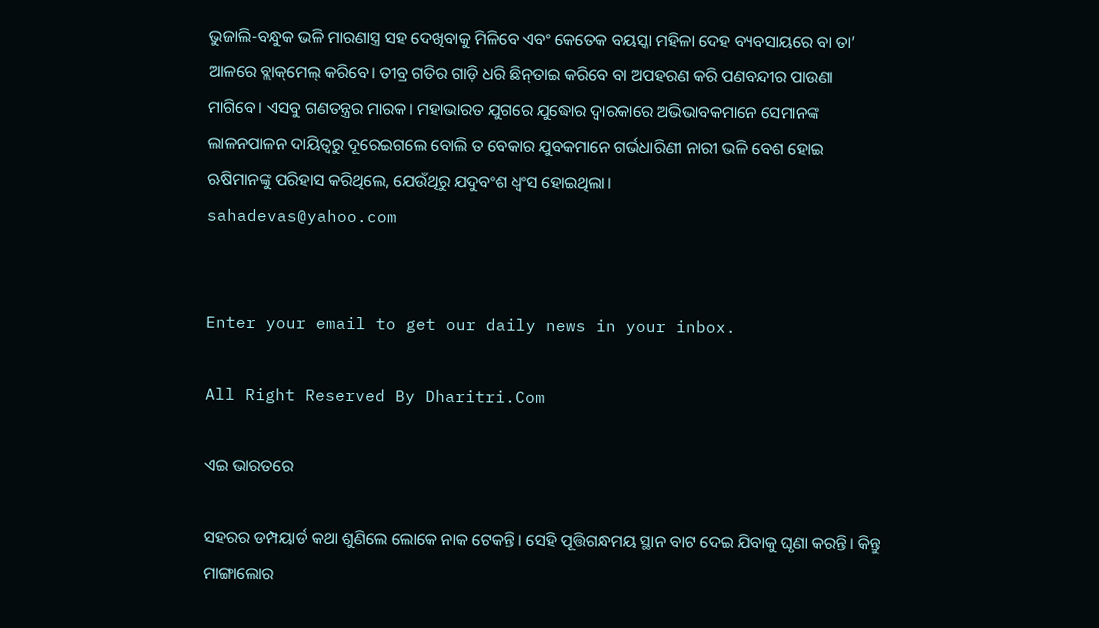ଭୁଜାଲି-ବନ୍ଧୁକ ଭଳି ମାରଣାସ୍ତ୍ର ସହ ଦେଖିବାକୁ ମିଳିବେ ଏବଂ କେତେକ ବୟସ୍କା ମହିଳା ଦେହ ବ୍ୟବସାୟରେ ବା ତା’ ଆଳରେ ବ୍ଲାକ୍‌ମେଲ୍‌ କରିବେ। ତୀବ୍ର ଗତିର ଗାଡ଼ି ଧରି ଛିନ୍‌ତାଇ କରିବେ ବା ଅପହରଣ କରି ପଣବନ୍ଦୀର ପାଉଣା ମାଗିବେ। ଏସବୁ ଗଣତନ୍ତ୍ରର ମାରକ। ମହାଭାରତ ଯୁଗରେ ଯୁଦ୍ଧୋର ଦ୍ୱାରକାରେ ଅଭିଭାବକମାନେ ସେମାନଙ୍କ ଲାଳନପାଳନ ଦାୟିତ୍ୱରୁ ଦୂରେଇଗଲେ ବୋଲି ତ ବେକାର ଯୁବକମାନେ ଗର୍ଭଧାରିଣୀ ନାରୀ ଭଳି ବେଶ ହୋଇ ଋଷିମାନଙ୍କୁ ପରିହାସ କରିଥିଲେ, ଯେଉଁଥିରୁ ଯଦୁବଂଶ ଧ୍ୱଂସ ହୋଇଥିଲା।
sahadevas@yahoo.com


Enter your email to get our daily news in your inbox.

All Right Reserved By Dharitri.Com

ଏଇ ଭାରତରେ

ସହରର ଡମ୍ପୟାର୍ଡ କଥା ଶୁଣିଲେ ଲୋକେ ନାକ ଟେକନ୍ତି। ସେହି ପୂତ୍ତିଗନ୍ଧମୟ ସ୍ଥାନ ବାଟ ଦେଇ ଯିବାକୁ ଘୃଣା କରନ୍ତି। କିନ୍ତୁ ମାଙ୍ଗାଲୋର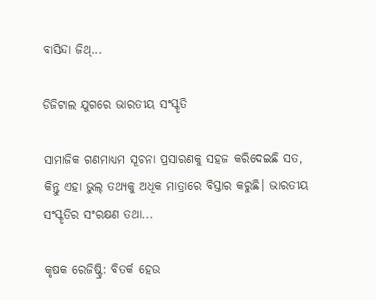ବାସିନ୍ଦା ଜିଥ୍‌...

ଡିଜିଟାଲ ଯୁଗରେ ଭାରତୀୟ ସଂସ୍କୃତି

ସାମାଜିକ ଗଣମାଧ୍ୟମ ସୂଚନା ପ୍ରସାରଣକୁ ସହଜ କରିଦେଇଛି ସତ, କିନ୍ତୁ ଏହା ଭୁଲ୍‌ ତଥ୍ୟକୁ ଅଧିକ ମାତ୍ରାରେ ବିସ୍ତାର କରୁଛି। ଭାରତୀୟ ସଂସ୍କୃତିର ସଂରକ୍ଷଣ ତଥା...

କୃଷକ ରେଜିଷ୍ଟ୍ରି: ବିତର୍କ ହେଉ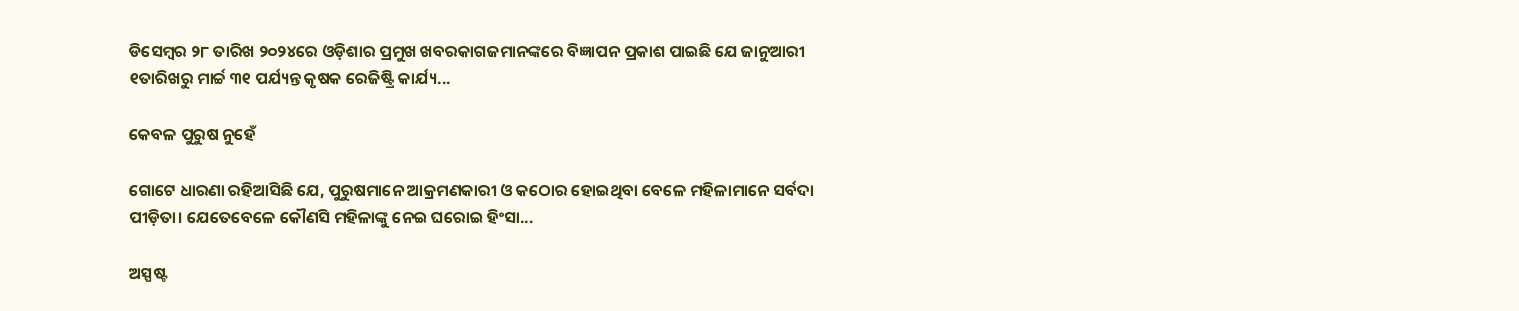ଡିସେମ୍ବର ୨୮ ତାରିଖ ୨୦୨୪ରେ ଓଡ଼ିଶାର ପ୍ରମୁଖ ଖବରକାଗଜମାନଙ୍କରେ ବିଜ୍ଞାପନ ପ୍ରକାଶ ପାଇଛି ଯେ ଜାନୁଆରୀ ୧ତାରିଖରୁ ମାର୍ଚ୍ଚ ୩୧ ପର୍ଯ୍ୟନ୍ତ କୃଷକ ରେଜିଷ୍ଟ୍ରି କାର୍ଯ୍ୟ...

କେବଳ ପୁରୁଷ ନୁହେଁ

ଗୋଟେ ଧାରଣା ରହିଆସିଛି ଯେ, ପୁରୁଷମାନେ ଆକ୍ରମଣକାରୀ ଓ କଠୋର ହୋଇଥିବା ବେଳେ ମହିଳାମାନେ ସର୍ବଦା ପୀଡ଼ିତା। ଯେତେବେଳେ କୌଣସି ମହିଳାଙ୍କୁ ନେଇ ଘରୋଇ ହିଂସା...

ଅସ୍ପଷ୍ଟ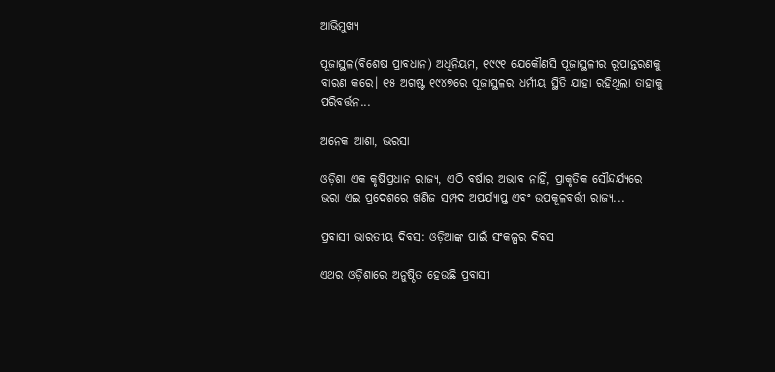ଆଭିମୁଖ୍ୟ

ପୂଜାସ୍ଥଳ(ବିଶେଷ ପ୍ରାବଧାନ) ଅଧିନିୟମ, ୧୯୯୧ ଯେକୌଣସି ପୂଜାସ୍ଥଳୀର ରୂପାନ୍ତରଣକୁ ବାରଣ କରେ। ୧୫ ଅଗଷ୍ଟ ୧୯୪୭ରେ ପୂଜାସ୍ଥଳର ଧର୍ମୀୟ ସ୍ଥିତି ଯାହା ରହିଥିଲା ତାହାକୁ ପରିବର୍ତ୍ତନ...

ଅନେକ ଆଶା, ଭରସା

ଓଡ଼ିଶା ଏକ କୃଷିପ୍ରଧାନ ରାଜ୍ୟ, ଏଠି ବର୍ଷାର ଅଭାବ ନାହିଁ, ପ୍ରାକୃତିକ ସୌନ୍ଦର୍ଯ୍ୟରେ ଭରା ଏଇ ପ୍ରଦେଶରେ ଖଣିଜ ସମ୍ପଦ ଅପର୍ଯ୍ୟାପ୍ତ ଏବଂ ଉପକୂଳବର୍ତ୍ତୀ ରାଜ୍ୟ...

ପ୍ରବାସୀ ଭାରତୀୟ ଦିବସ: ଓଡ଼ିଆଙ୍କ ପାଇଁ ସଂକଳ୍ପର ଦିବସ

ଏଥର ଓଡ଼ିଶାରେ ଅନୁଷ୍ଠିତ ହେଉଛି ପ୍ରବାସୀ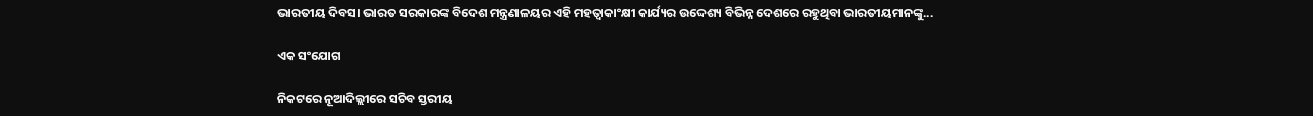ଭାରତୀୟ ଦିବସ। ଭାରତ ସରକାରଙ୍କ ବିଦେଶ ମନ୍ତ୍ରଣାଳୟର ଏହି ମହତ୍ୱାକାଂକ୍ଷୀ କାର୍ଯ୍ୟର ଉଦ୍ଦେଶ୍ୟ ବିଭିନ୍ନ ଦେଶରେ ରହୁଥିବା ଭାରତୀୟମାନଙ୍କୁ...

ଏକ ସଂଯୋଗ

ନିକଟରେ ନୂଆଦିଲ୍ଲୀରେ ସଚିବ ସ୍ତରୀୟ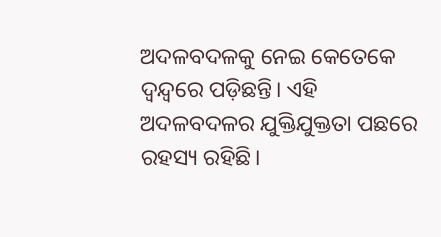ଅଦଳବଦଳକୁ ନେଇ କେତେକେ ଦ୍ୱନ୍ଦ୍ୱରେ ପଡ଼ିଛନ୍ତି। ଏହି ଅଦଳବଦଳର ଯୁକ୍ତିଯୁକ୍ତତା ପଛରେ ରହସ୍ୟ ରହିଛି।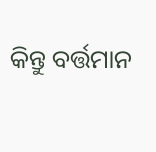କିନ୍ତୁ ବର୍ତ୍ତମାନ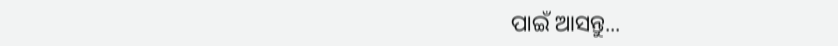ପାଇଁ ଆସନ୍ତୁ...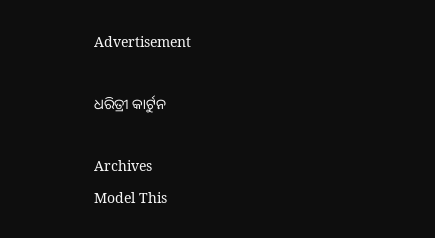Advertisement

ଧରିତ୍ରୀ କାର୍ଟୁନ

Archives
Model This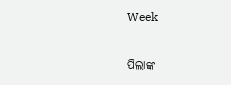Week

ପିଲାଙ୍କ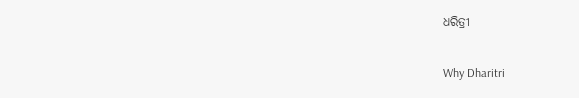ଧରିତ୍ରୀ

Why Dharitri